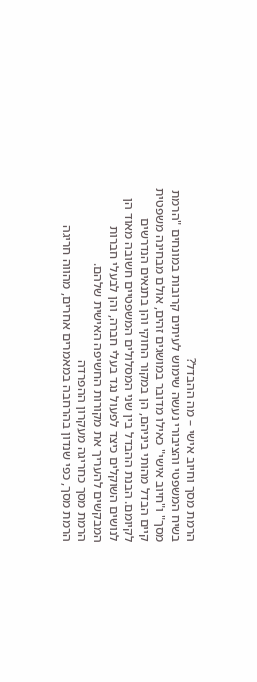הרמת מסך וחיוב אישי – מה ההבדל?
בשיח המשפטי והציבורי נעשה שימוש לעיתים קרובות במונחים "הרמת מסך" ו"חיוב אישי" כאילו מדובר במושגים זהים, אולם מבחינה משפטית קיים הבדל מהותי ביניהם, הן במקור החוקי והן בתנאים הנדרשים לקיומם. הבנת ההבדל בין שני המסלולים המשפטיים חשובה מאוד הן לנושים השוקלים כיצד לפעול נגד בעלי חברה, והן לבעלי חברות המבקשים להעריך את מקורות החשיפה האישית שלהם.
הרמת מסך כחריגה מעקרון ההפרדה
הרמת מסך, כפי שנדון בהרחבה במאמרים אחרים, מהווה חריגה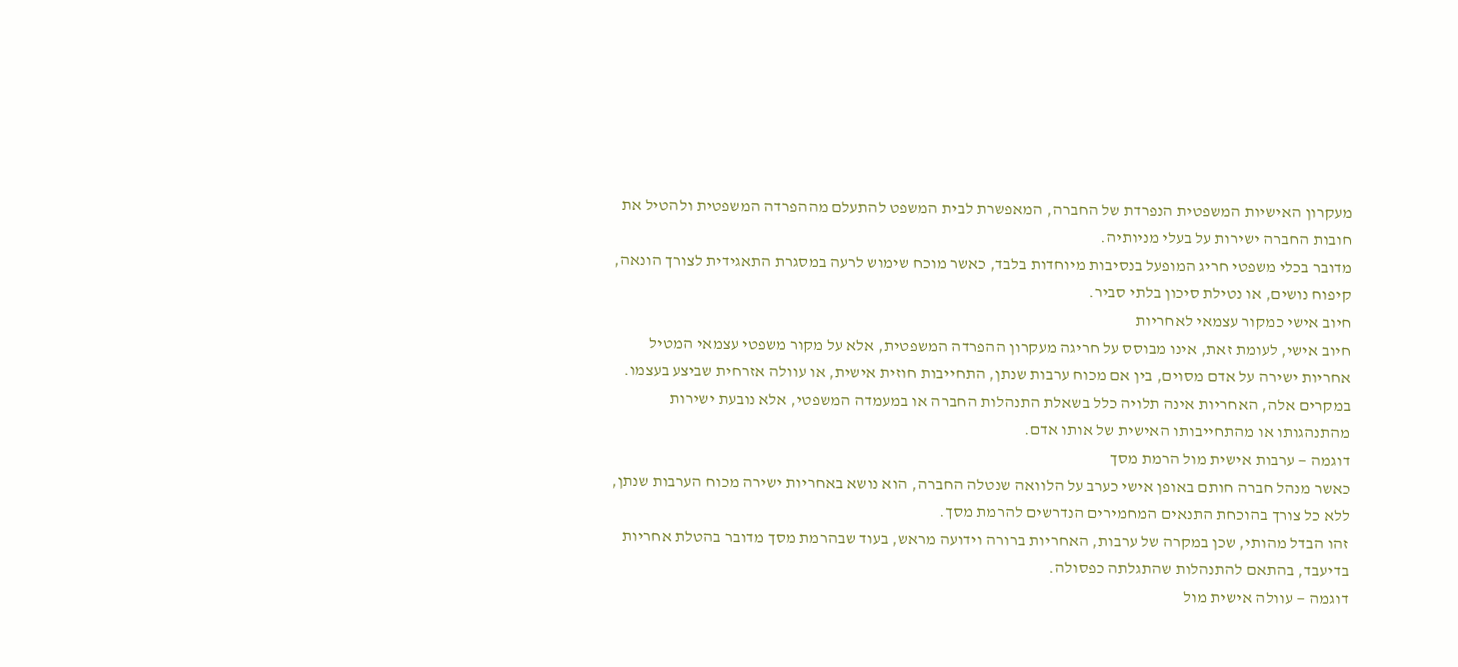מעקרון האישיות המשפטית הנפרדת של החברה, המאפשרת לבית המשפט להתעלם מההפרדה המשפטית ולהטיל את חובות החברה ישירות על בעלי מניותיה.
מדובר בכלי משפטי חריג המופעל בנסיבות מיוחדות בלבד, כאשר מוכח שימוש לרעה במסגרת התאגידית לצורך הונאה, קיפוח נושים, או נטילת סיכון בלתי סביר.
חיוב אישי כמקור עצמאי לאחריות
חיוב אישי, לעומת זאת, אינו מבוסס על חריגה מעקרון ההפרדה המשפטית, אלא על מקור משפטי עצמאי המטיל אחריות ישירה על אדם מסוים, בין אם מכוח ערבות שנתן, התחייבות חוזית אישית, או עוולה אזרחית שביצע בעצמו.
במקרים אלה, האחריות אינה תלויה כלל בשאלת התנהלות החברה או במעמדה המשפטי, אלא נובעת ישירות מהתנהגותו או מהתחייבותו האישית של אותו אדם.
דוגמה — ערבות אישית מול הרמת מסך
כאשר מנהל חברה חותם באופן אישי כערב על הלוואה שנטלה החברה, הוא נושא באחריות ישירה מכוח הערבות שנתן, ללא כל צורך בהוכחת התנאים המחמירים הנדרשים להרמת מסך.
זהו הבדל מהותי, שכן במקרה של ערבות, האחריות ברורה וידועה מראש, בעוד שבהרמת מסך מדובר בהטלת אחריות בדיעבד, בהתאם להתנהלות שהתגלתה כפסולה.
דוגמה — עוולה אישית מול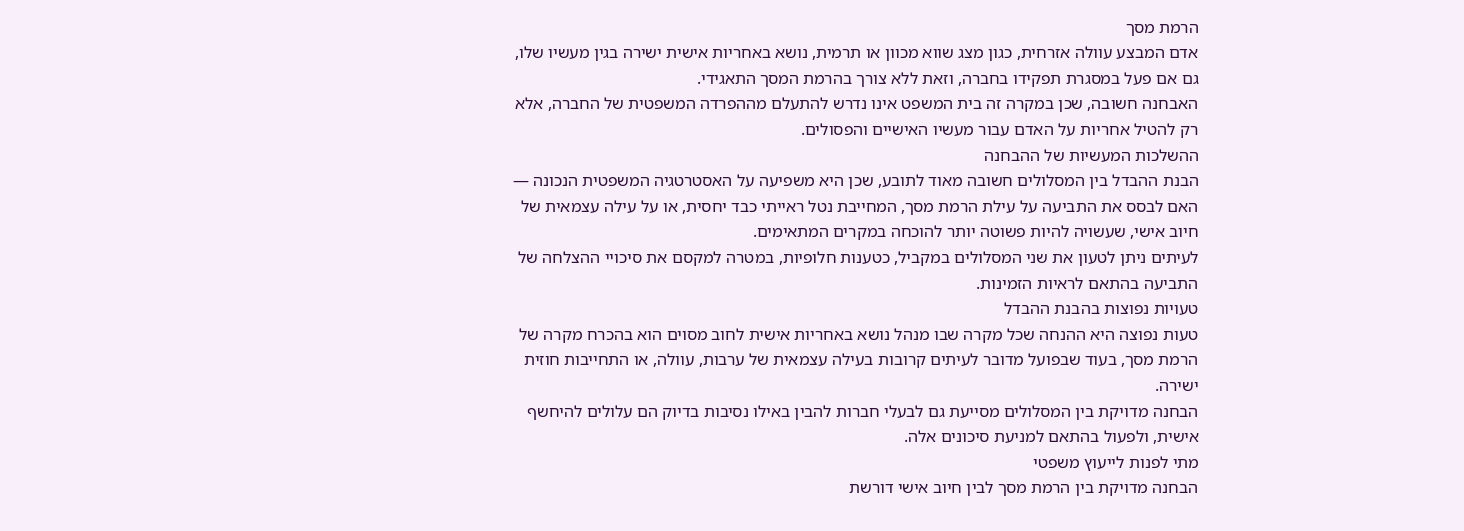הרמת מסך
אדם המבצע עוולה אזרחית, כגון מצג שווא מכוון או תרמית, נושא באחריות אישית ישירה בגין מעשיו שלו, גם אם פעל במסגרת תפקידו בחברה, וזאת ללא צורך בהרמת המסך התאגידי.
האבחנה חשובה, שכן במקרה זה בית המשפט אינו נדרש להתעלם מההפרדה המשפטית של החברה, אלא רק להטיל אחריות על האדם עבור מעשיו האישיים והפסולים.
ההשלכות המעשיות של ההבחנה
הבנת ההבדל בין המסלולים חשובה מאוד לתובע, שכן היא משפיעה על האסטרטגיה המשפטית הנכונה — האם לבסס את התביעה על עילת הרמת מסך, המחייבת נטל ראייתי כבד יחסית, או על עילה עצמאית של חיוב אישי, שעשויה להיות פשוטה יותר להוכחה במקרים המתאימים.
לעיתים ניתן לטעון את שני המסלולים במקביל, כטענות חלופיות, במטרה למקסם את סיכויי ההצלחה של התביעה בהתאם לראיות הזמינות.
טעויות נפוצות בהבנת ההבדל
טעות נפוצה היא ההנחה שכל מקרה שבו מנהל נושא באחריות אישית לחוב מסוים הוא בהכרח מקרה של הרמת מסך, בעוד שבפועל מדובר לעיתים קרובות בעילה עצמאית של ערבות, עוולה, או התחייבות חוזית ישירה.
הבחנה מדויקת בין המסלולים מסייעת גם לבעלי חברות להבין באילו נסיבות בדיוק הם עלולים להיחשף אישית, ולפעול בהתאם למניעת סיכונים אלה.
מתי לפנות לייעוץ משפטי
הבחנה מדויקת בין הרמת מסך לבין חיוב אישי דורשת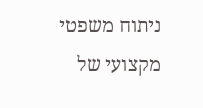ניתוח משפטי מקצועי של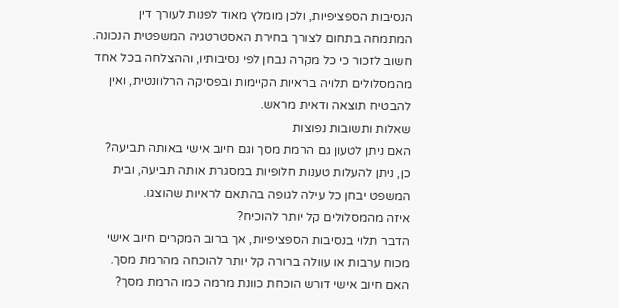הנסיבות הספציפיות, ולכן מומלץ מאוד לפנות לעורך דין המתמחה בתחום לצורך בחירת האסטרטגיה המשפטית הנכונה.
חשוב לזכור כי כל מקרה נבחן לפי נסיבותיו, וההצלחה בכל אחד מהמסלולים תלויה בראיות הקיימות ובפסיקה הרלוונטית, ואין להבטיח תוצאה ודאית מראש.
שאלות ותשובות נפוצות
האם ניתן לטעון גם הרמת מסך וגם חיוב אישי באותה תביעה?
כן, ניתן להעלות טענות חלופיות במסגרת אותה תביעה, ובית המשפט יבחן כל עילה לגופה בהתאם לראיות שהוצגו.
איזה מהמסלולים קל יותר להוכיח?
הדבר תלוי בנסיבות הספציפיות, אך ברוב המקרים חיוב אישי מכוח ערבות או עוולה ברורה קל יותר להוכחה מהרמת מסך.
האם חיוב אישי דורש הוכחת כוונת מרמה כמו הרמת מסך?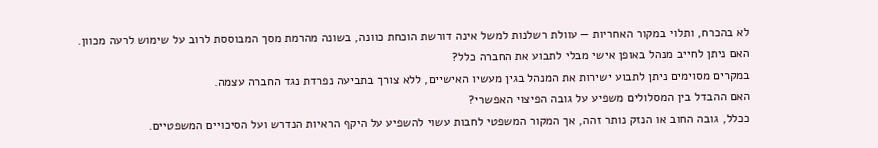לא בהכרח, ותלוי במקור האחריות — עוולת רשלנות למשל אינה דורשת הוכחת כוונה, בשונה מהרמת מסך המבוססת לרוב על שימוש לרעה מכוון.
האם ניתן לחייב מנהל באופן אישי מבלי לתבוע את החברה כלל?
במקרים מסוימים ניתן לתבוע ישירות את המנהל בגין מעשיו האישיים, ללא צורך בתביעה נפרדת נגד החברה עצמה.
האם ההבדל בין המסלולים משפיע על גובה הפיצוי האפשרי?
ככלל, גובה החוב או הנזק נותר זהה, אך המקור המשפטי לחבות עשוי להשפיע על היקף הראיות הנדרש ועל הסיכויים המשפטיים.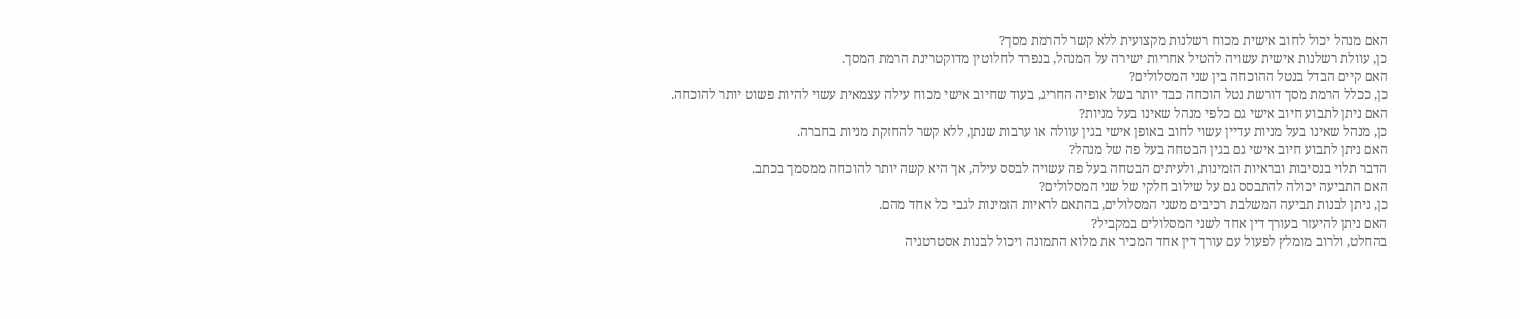האם מנהל יכול לחוב אישית מכוח רשלנות מקצועית ללא קשר להרמת מסך?
כן, עוולת רשלנות אישית עשויה להטיל אחריות ישירה על המנהל, בנפרד לחלוטין מדוקטרינת הרמת המסך.
האם קיים הבדל בנטל ההוכחה בין שני המסלולים?
כן, ככלל הרמת מסך דורשת נטל הוכחה כבד יותר בשל אופיה החריג, בעוד שחיוב אישי מכוח עילה עצמאית עשוי להיות פשוט יותר להוכחה.
האם ניתן לתבוע חיוב אישי גם כלפי מנהל שאינו בעל מניות?
כן, מנהל שאינו בעל מניות עדיין עשוי לחוב באופן אישי בגין עוולה או ערבות שנתן, ללא קשר להחזקת מניות בחברה.
האם ניתן לתבוע חיוב אישי גם בגין הבטחה בעל פה של מנהל?
הדבר תלוי בנסיבות ובראיות הזמינות, ולעיתים הבטחה בעל פה עשויה לבסס עילה, אך היא קשה יותר להוכחה ממסמך בכתב.
האם התביעה יכולה להתבסס גם על שילוב חלקי של שני המסלולים?
כן, ניתן לבנות תביעה המשלבת רכיבים משני המסלולים, בהתאם לראיות הזמינות לגבי כל אחד מהם.
האם ניתן להיעזר בעורך דין אחד לשני המסלולים במקביל?
בהחלט, ולרוב מומלץ לפעול עם עורך דין אחד המכיר את מלוא התמונה ויכול לבנות אסטרטגיה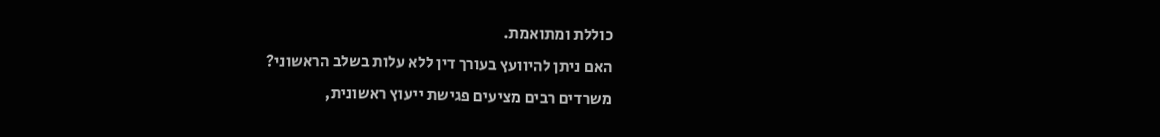כוללת ומתואמת.
האם ניתן להיוועץ בעורך דין ללא עלות בשלב הראשוני?
משרדים רבים מציעים פגישת ייעוץ ראשונית,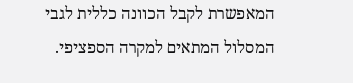המאפשרת לקבל הכוונה כללית לגבי המסלול המתאים למקרה הספציפי.